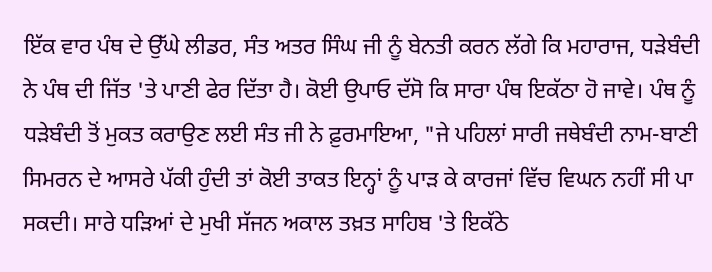ਇੱਕ ਵਾਰ ਪੰਥ ਦੇ ਉੱਘੇ ਲੀਡਰ, ਸੰਤ ਅਤਰ ਸਿੰਘ ਜੀ ਨੂੰ ਬੇਨਤੀ ਕਰਨ ਲੱਗੇ ਕਿ ਮਹਾਰਾਜ, ਧੜੇਬੰਦੀ ਨੇ ਪੰਥ ਦੀ ਜਿੱਤ 'ਤੇ ਪਾਣੀ ਫੇਰ ਦਿੱਤਾ ਹੈ। ਕੋਈ ਉਪਾਓ ਦੱਸੋ ਕਿ ਸਾਰਾ ਪੰਥ ਇਕੱਠਾ ਹੋ ਜਾਵੇ। ਪੰਥ ਨੂੰ ਧੜੇਬੰਦੀ ਤੋਂ ਮੁਕਤ ਕਰਾਉਣ ਲਈ ਸੰਤ ਜੀ ਨੇ ਫ਼ੁਰਮਾਇਆ, "ਜੇ ਪਹਿਲਾਂ ਸਾਰੀ ਜਥੇਬੰਦੀ ਨਾਮ-ਬਾਣੀ ਸਿਮਰਨ ਦੇ ਆਸਰੇ ਪੱਕੀ ਹੁੰਦੀ ਤਾਂ ਕੋਈ ਤਾਕਤ ਇਨ੍ਹਾਂ ਨੂੰ ਪਾੜ ਕੇ ਕਾਰਜਾਂ ਵਿੱਚ ਵਿਘਨ ਨਹੀਂ ਸੀ ਪਾ ਸਕਦੀ। ਸਾਰੇ ਧੜਿਆਂ ਦੇ ਮੁਖੀ ਸੱਜਨ ਅਕਾਲ ਤਖ਼ਤ ਸਾਹਿਬ 'ਤੇ ਇਕੱਠੇ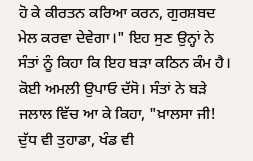ਹੋ ਕੇ ਕੀਰਤਨ ਕਰਿਆ ਕਰਨ, ਗੁਰਸ਼ਬਦ ਮੇਲ ਕਰਵਾ ਦੇਵੇਗਾ।" ਇਹ ਸੁਣ ਉਨ੍ਹਾਂ ਨੇ ਸੰਤਾਂ ਨੂੰ ਕਿਹਾ ਕਿ ਇਹ ਬੜਾ ਕਠਿਨ ਕੰਮ ਹੈ। ਕੋਈ ਅਮਲੀ ਉਪਾਓ ਦੱਸੋ। ਸੰਤਾਂ ਨੇ ਬੜੇ ਜਲਾਲ ਵਿੱਚ ਆ ਕੇ ਕਿਹਾ, "ਖ਼ਾਲਸਾ ਜੀ! ਦੁੱਧ ਵੀ ਤੁਹਾਡਾ, ਖੰਡ ਵੀ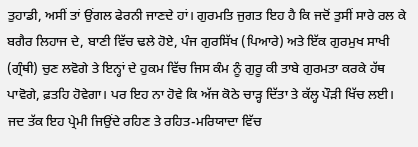ਤੁਹਾਡੀ, ਅਸੀਂ ਤਾਂ ਉਂਗਲ ਫੇਰਨੀ ਜਾਣਦੇ ਹਾਂ। ਗੁਰਮਤਿ ਜੁਗਤ ਇਹ ਹੈ ਕਿ ਜਦੋਂ ਤੁਸੀਂ ਸਾਰੇ ਰਲ ਕੇ ਬਗੈਰ ਲਿਹਾਜ ਦੇ, ਬਾਣੀ ਵਿੱਚ ਢਲੇ ਹੋਏ, ਪੰਜ ਗੁਰਸਿੱਖ (ਪਿਆਰੇ) ਅਤੇ ਇੱਕ ਗੁਰਮੁਖ ਸਾਖੀ (ਗ੍ਰੰਥੀ) ਚੁਣ ਲਵੋਗੇ ਤੇ ਇਨ੍ਹਾਂ ਦੇ ਹੁਕਮ ਵਿੱਚ ਜਿਸ ਕੰਮ ਨੂੰ ਗੁਰੂ ਕੀ ਤਾਬੇ ਗੁਰਮਤਾ ਕਰਕੇ ਹੱਥ ਪਾਵੋਗੇ, ਫ਼ਤਹਿ ਹੋਵੇਗਾ। ਪਰ ਇਹ ਨਾ ਹੋਵੇ ਕਿ ਅੱਜ ਕੋਠੇ ਚਾੜ੍ਹ ਦਿੱਤਾ ਤੇ ਕੱਲ੍ਹ ਪੌੜੀ ਖਿੱਚ ਲਈ। ਜਦ ਤੱਕ ਇਹ ਪ੍ਰੇਮੀ ਜਿਉਂਦੇ ਰਹਿਣ ਤੇ ਰਹਿਤ-ਮਰਿਯਾਦਾ ਵਿੱਚ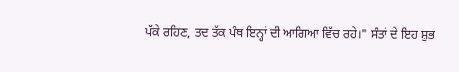ਪੱਕੇ ਰਹਿਣ, ਤਦ ਤੱਕ ਪੰਥ ਇਨ੍ਹਾਂ ਦੀ ਆਗਿਆ ਵਿੱਚ ਰਹੇ।" ਸੰਤਾਂ ਦੇ ਇਹ ਸ਼ੁਭ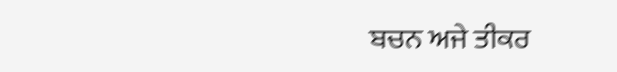ਬਚਨ ਅਜੇ ਤੀਕਰ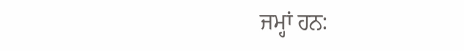ਜਮ੍ਹਾਂ ਹਨ: